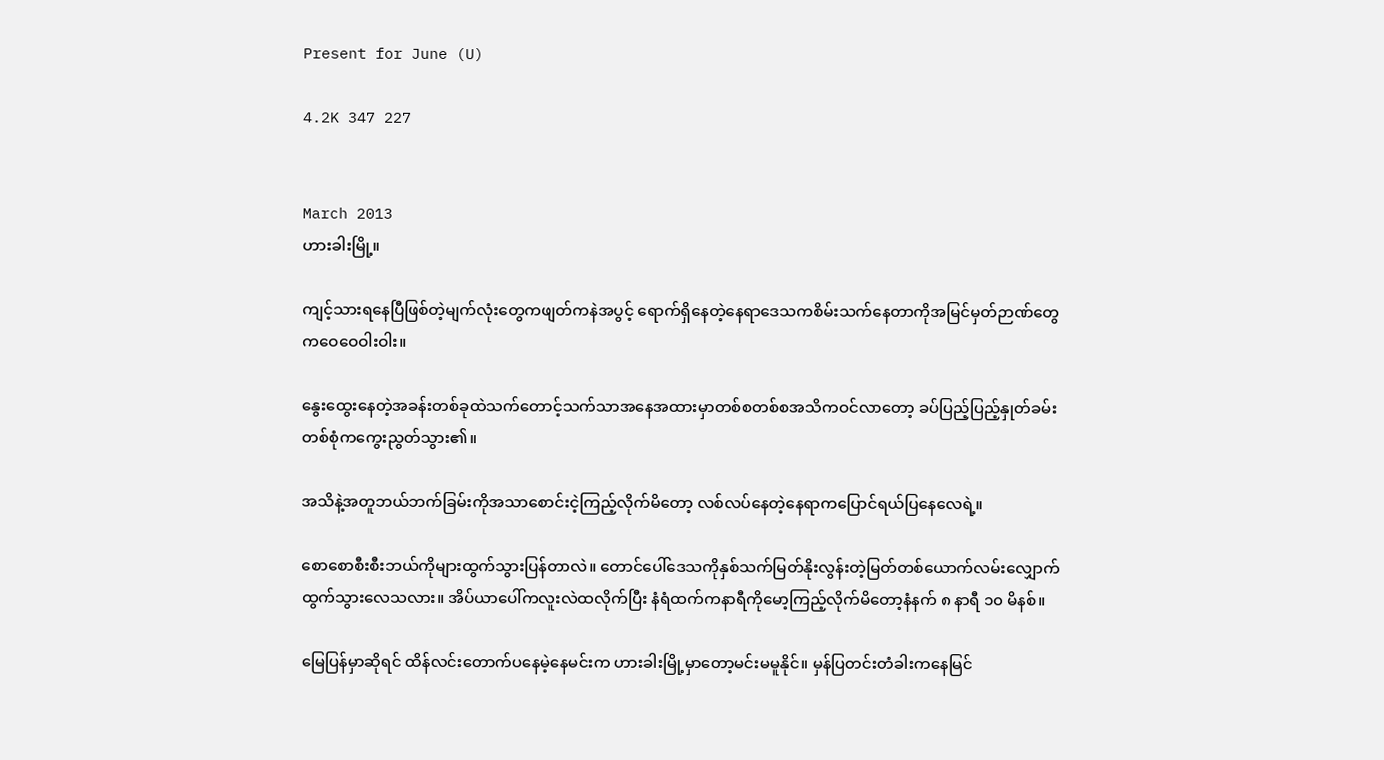Present for June (U)

4.2K 347 227


March 2013
ဟားခါးမြို့။

ကျင့်သားရနေပြီဖြစ်တဲ့မျက်လုံးတွေကဖျတ်ကနဲအပွင့် ရောက်ရှိနေတဲ့နေရာဒေသကစိမ်းသက်နေတာကိုအမြင်မှတ်ဉာဏ်တွေကဝေဝေဝါးဝါး။

နွေးထွေးနေတဲ့အခန်းတစ်ခုထဲသက်တောင့်သက်သာအနေအထားမှာတစ်စတစ်စအသိကဝင်လာတော့ ခပ်ပြည့်ပြည့်နှုတ်ခမ်းတစ်စုံကကွေးညွတ်သွား၏။

အသိနဲ့အတူဘယ်ဘက်ခြမ်းကိုအသာစောင်းငဲ့ကြည့်လိုက်မိတော့ လစ်လပ်နေတဲ့နေရာကပြောင်ရယ်ပြနေလေရဲ့။

စောစောစီးစီးဘယ်ကိုများထွက်သွားပြန်တာလဲ။ တောင်ပေါ်ဒေသကိုနှစ်သက်မြတ်နိုးလွန်းတဲ့မြတ်တစ်ယောက်လမ်းလျှောက်ထွက်သွားလေသလား။ အိပ်ယာပေါ်ကလူးလဲထလိုက်ပြီး နံရံထက်ကနာရီကိုမော့ကြည့်လိုက်မိတော့နံနက် ၈ နာရီ ၁၀ မိနစ်။

မြေပြန်မှာဆိုရင် ထိန်လင်းတောက်ပနေမဲ့နေမင်းက ဟားခါးမြို့မှာတော့မင်းမမူနိုင်။ မှန်ပြတင်းတံခါးကနေမြင်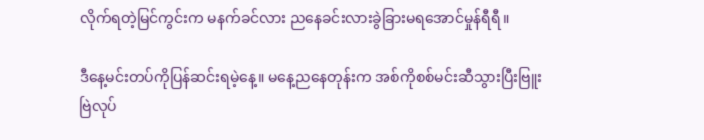လိုက်ရတဲ့မြင်ကွင်းက မနက်ခင်လား ညနေခင်းလားခွဲခြားမရအောင်မှုန်ရီရီ။

ဒီနေ့မင်းတပ်ကိုပြန်ဆင်းရမဲ့နေ့။ မနေ့ညနေတုန်းက အစ်ကိုစစ်မင်းဆီသွားပြီးဗြူးဗြဲလုပ်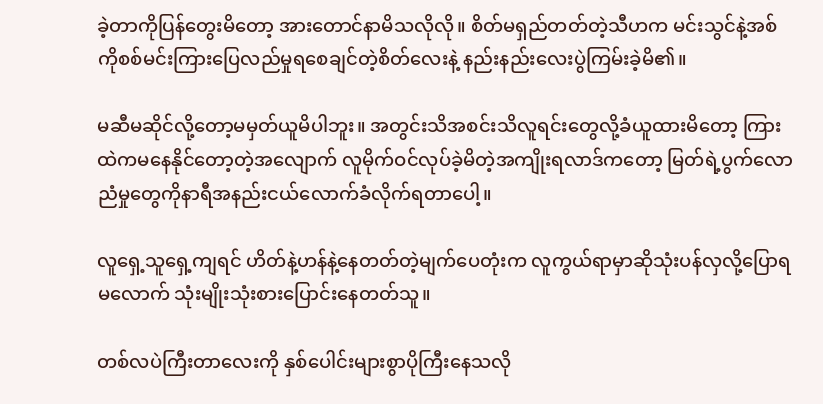ခဲ့တာကိုပြန်တွေးမိတော့ အားတောင်နာမိသလိုလို။ စိတ်မရှည်တတ်တဲ့သီဟက မင်းသွင်နဲ့အစ်ကိုစစ်မင်းကြားပြေလည်မှုရစေချင်တဲ့စိတ်လေးနဲ့ နည်းနည်းလေးပွဲကြမ်းခဲ့မိ၏။

မဆီမဆိုင်လို့တော့မမှတ်ယူမိပါဘူး။ အတွင်းသိအစင်းသိလူရင်းတွေလို့ခံယူထားမိတော့ ကြားထဲကမနေနိုင်တော့တဲ့အလျောက် လူမိုက်ဝင်လုပ်ခဲ့မိတဲ့အကျိုးရလာဒ်ကတော့ မြတ်ရဲ့ပွက်လောညံမှုတွေကိုနာရီအနည်းငယ်လောက်ခံလိုက်ရတာပေါ့။

လူရှေ့သူရှေ့ကျရင် ဟိတ်နဲ့ဟန်နဲ့နေတတ်တဲ့မျက်ပေတုံးက လူကွယ်ရာမှာဆိုသုံးပန်လှလို့ပြောရမလောက် သုံးမျိုးသုံးစားပြောင်းနေတတ်သူ။

တစ်လပဲကြီးတာလေးကို နှစ်ပေါင်းများစွာပိုကြီးနေသလို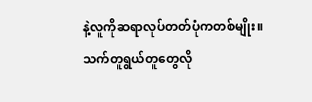နဲ့လူကိုဆရာလုပ်တတ်ပုံကတစ်မျိုး။ သက်တူရွယ်တူတွေလို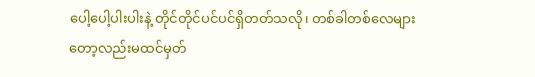ပေါ့ပေါ့ပါးပါးနဲ့ တိုင်တိုင်ပင်ပင်ရှိတတ်သလို၊ တစ်ခါတစ်လေများတော့လည်းမထင်မှတ်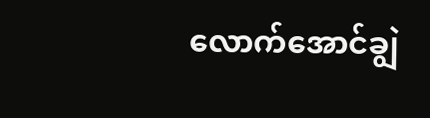လောက်အောင်ချွဲ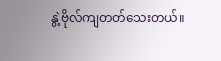နွဲ့ဗိုလ်ကျတတ်သေးတယ်။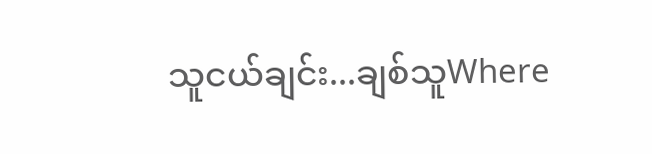သူငယ်ချင်း...ချစ်သူWhere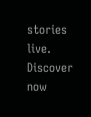stories live. Discover now